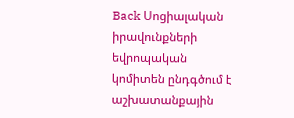Back Սոցիալական իրավունքների եվրոպական կոմիտեն ընդգծում է աշխատանքային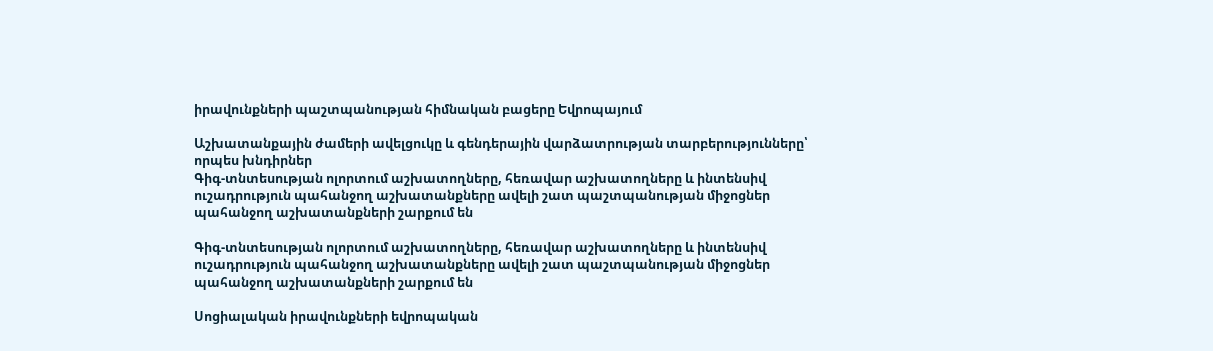իրավունքների պաշտպանության հիմնական բացերը Եվրոպայում

Աշխատանքային ժամերի ավելցուկը և գենդերային վարձատրության տարբերությունները՝ որպես խնդիրներ
Գիգ-տնտեսության ոլորտում աշխատողները, հեռավար աշխատողները և ինտենսիվ ուշադրություն պահանջող աշխատանքները ավելի շատ պաշտպանության միջոցներ պահանջող աշխատանքների շարքում են

Գիգ-տնտեսության ոլորտում աշխատողները, հեռավար աշխատողները և ինտենսիվ ուշադրություն պահանջող աշխատանքները ավելի շատ պաշտպանության միջոցներ պահանջող աշխատանքների շարքում են

Սոցիալական իրավունքների եվրոպական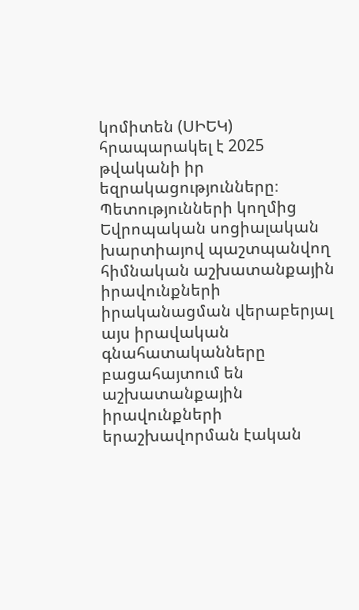կոմիտեն (ՍԻԵԿ) հրապարակել է 2025 թվականի իր եզրակացությունները։ Պետությունների կողմից Եվրոպական սոցիալական խարտիայով պաշտպանվող հիմնական աշխատանքային իրավունքների իրականացման վերաբերյալ այս իրավական գնահատականները բացահայտում են աշխատանքային իրավունքների երաշխավորման էական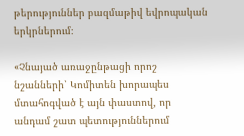թերություններ բազմաթիվ եվրոպական երկրներում։

«Չնայած առաջընթացի որոշ նշանների՝ Կոմիտեն խորապես մտահոգված է այն փաստով, որ անդամ շատ պետություններում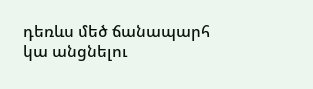դեռևս մեծ ճանապարհ կա անցնելու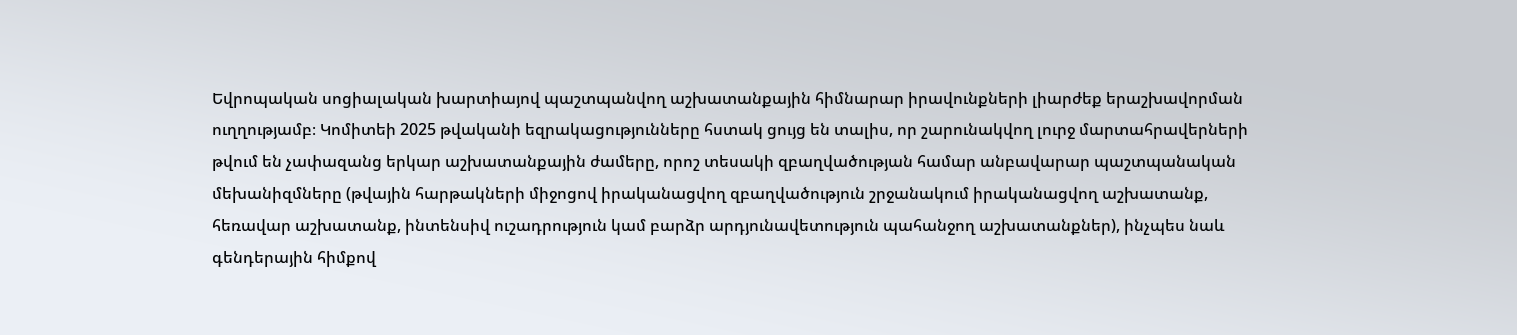Եվրոպական սոցիալական խարտիայով պաշտպանվող աշխատանքային հիմնարար իրավունքների լիարժեք երաշխավորման ուղղությամբ։ Կոմիտեի 2025 թվականի եզրակացությունները հստակ ցույց են տալիս, որ շարունակվող լուրջ մարտահրավերների թվում են չափազանց երկար աշխատանքային ժամերը, որոշ տեսակի զբաղվածության համար անբավարար պաշտպանական մեխանիզմները (թվային հարթակների միջոցով իրականացվող զբաղվածություն շրջանակում իրականացվող աշխատանք, հեռավար աշխատանք, ինտենսիվ ուշադրություն կամ բարձր արդյունավետություն պահանջող աշխատանքներ), ինչպես նաև գենդերային հիմքով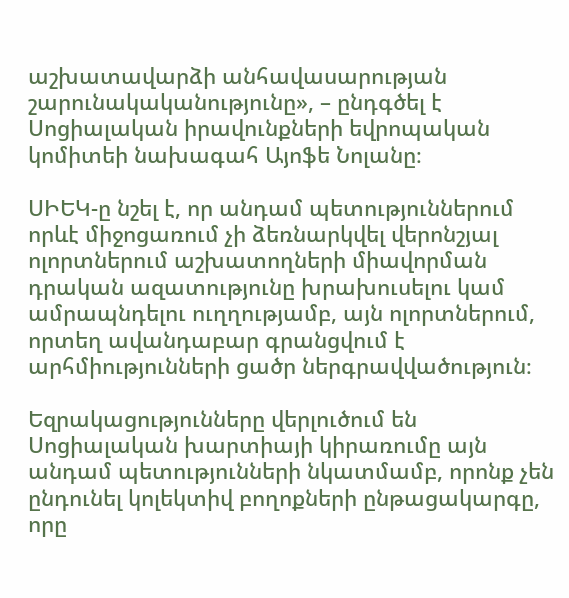աշխատավարձի անհավասարության շարունակականությունը», – ընդգծել է Սոցիալական իրավունքների եվրոպական կոմիտեի նախագահ Այոֆե Նոլանը։

ՍԻԵԿ-ը նշել է, որ անդամ պետություններում որևէ միջոցառում չի ձեռնարկվել վերոնշյալ ոլորտներում աշխատողների միավորման դրական ազատությունը խրախուսելու կամ ամրապնդելու ուղղությամբ, այն ոլորտներում, որտեղ ավանդաբար գրանցվում է արհմիությունների ցածր ներգրավվածություն։

Եզրակացությունները վերլուծում են Սոցիալական խարտիայի կիրառումը այն անդամ պետությունների նկատմամբ, որոնք չեն ընդունել կոլեկտիվ բողոքների ընթացակարգը, որը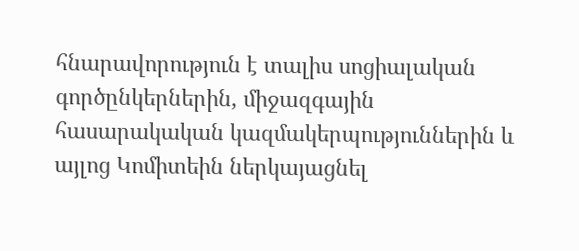հնարավորություն է տալիս սոցիալական գործընկերներին, միջազգային հասարակական կազմակերպություններին և այլոց Կոմիտեին ներկայացնել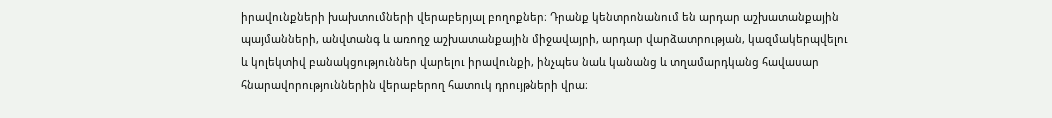իրավունքների խախտումների վերաբերյալ բողոքներ։ Դրանք կենտրոնանում են արդար աշխատանքային պայմանների, անվտանգ և առողջ աշխատանքային միջավայրի, արդար վարձատրության, կազմակերպվելու և կոլեկտիվ բանակցություններ վարելու իրավունքի, ինչպես նաև կանանց և տղամարդկանց հավասար հնարավորություններին վերաբերող հատուկ դրույթների վրա։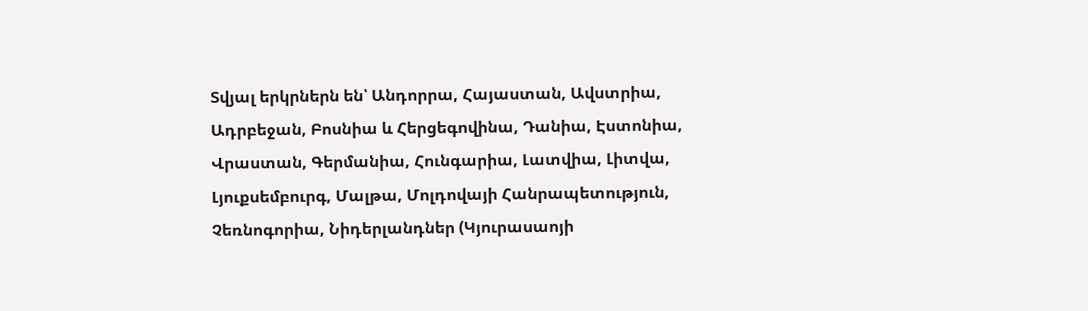Տվյալ երկրներն են՝ Անդորրա, Հայաստան, Ավստրիա, Ադրբեջան, Բոսնիա և Հերցեգովինա, Դանիա, Էստոնիա, Վրաստան, Գերմանիա, Հունգարիա, Լատվիա, Լիտվա, Լյուքսեմբուրգ, Մալթա, Մոլդովայի Հանրապետություն, Չեռնոգորիա, Նիդերլանդներ (Կյուրասաոյի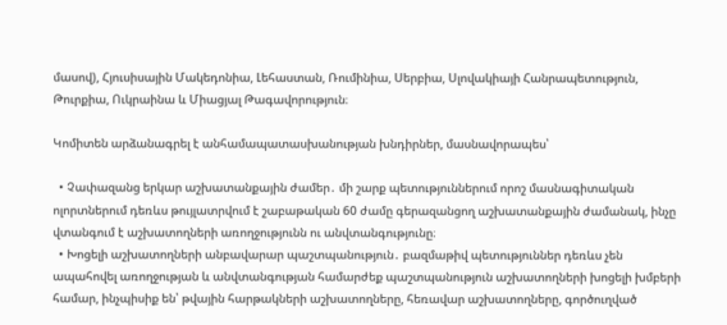մասով), Հյուսիսային Մակեդոնիա, Լեհաստան, Ռումինիա, Սերբիա, Սլովակիայի Հանրապետություն, Թուրքիա, Ուկրաինա և Միացյալ Թագավորություն։

Կոմիտեն արձանագրել է անհամապատասխանության խնդիրներ, մասնավորապես՝

  • Չափազանց երկար աշխատանքային ժամեր․ մի շարք պետություններում որոշ մասնագիտական ոլորտներում դեռևս թույլատրվում է շաբաթական 60 ժամը գերազանցող աշխատանքային ժամանակ, ինչը վտանգում է աշխատողների առողջությունն ու անվտանգությունը։
  • Խոցելի աշխատողների անբավարար պաշտպանություն․ բազմաթիվ պետություններ դեռևս չեն ապահովել առողջության և անվտանգության համարժեք պաշտպանություն աշխատողների խոցելի խմբերի համար, ինչպիսիք են՝ թվային հարթակների աշխատողները, հեռավար աշխատողները, գործուղված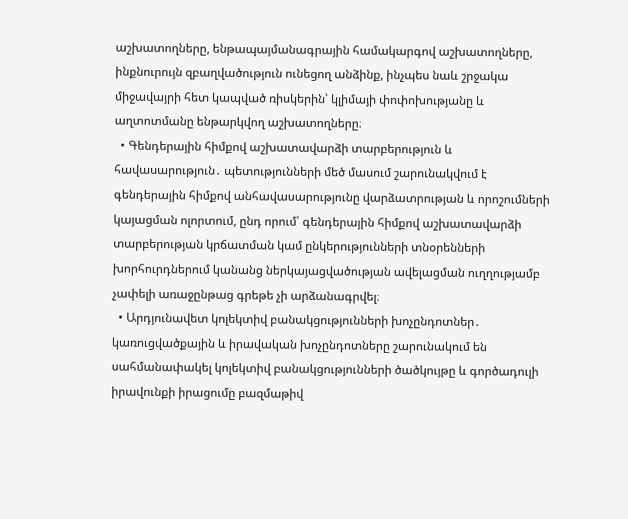աշխատողները, ենթապայմանագրային համակարգով աշխատողները, ինքնուրույն զբաղվածություն ունեցող անձինք, ինչպես նաև շրջակա միջավայրի հետ կապված ռիսկերին՝ կլիմայի փոփոխությանը և աղտոտմանը ենթարկվող աշխատողները։
  • Գենդերային հիմքով աշխատավարձի տարբերություն և հավասարություն․ պետությունների մեծ մասում շարունակվում է գենդերային հիմքով անհավասարությունը վարձատրության և որոշումների կայացման ոլորտում, ընդ որում՝ գենդերային հիմքով աշխատավարձի տարբերության կրճատման կամ ընկերությունների տնօրենների խորհուրդներում կանանց ներկայացվածության ավելացման ուղղությամբ չափելի առաջընթաց գրեթե չի արձանագրվել։
  • Արդյունավետ կոլեկտիվ բանակցությունների խոչընդոտներ․ կառուցվածքային և իրավական խոչընդոտները շարունակում են սահմանափակել կոլեկտիվ բանակցությունների ծածկույթը և գործադուլի իրավունքի իրացումը բազմաթիվ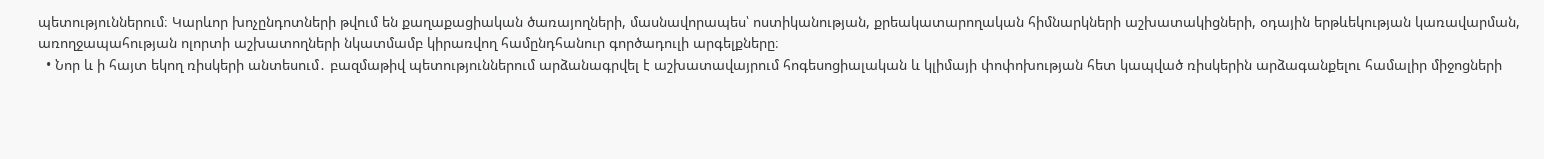պետություններում։ Կարևոր խոչընդոտների թվում են քաղաքացիական ծառայողների, մասնավորապես՝ ոստիկանության, քրեակատարողական հիմնարկների աշխատակիցների, օդային երթևեկության կառավարման, առողջապահության ոլորտի աշխատողների նկատմամբ կիրառվող համընդհանուր գործադուլի արգելքները։
  • Նոր և ի հայտ եկող ռիսկերի անտեսում․ բազմաթիվ պետություններում արձանագրվել է աշխատավայրում հոգեսոցիալական և կլիմայի փոփոխության հետ կապված ռիսկերին արձագանքելու համալիր միջոցների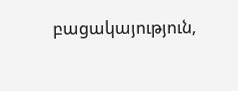բացակայություն,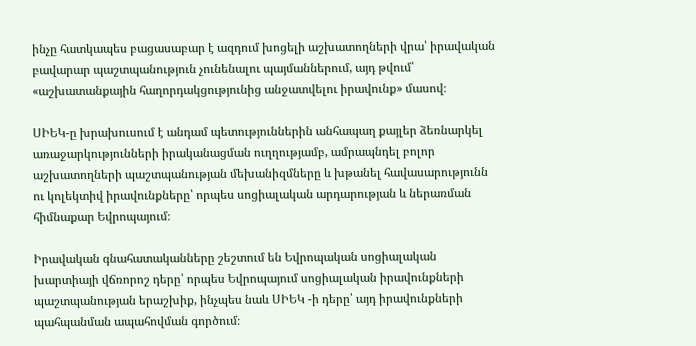ինչը հատկապես բացասաբար է ազդում խոցելի աշխատողների վրա՝ իրավական բավարար պաշտպանություն չունենալու պայմաններում, այդ թվում՝ «աշխատանքային հաղորդակցությունից անջատվելու իրավունք» մասով։

ՍԻԵԿ-ը խրախուսում է անդամ պետություններին անհապաղ քայլեր ձեռնարկել առաջարկությունների իրականացման ուղղությամբ, ամրապնդել բոլոր աշխատողների պաշտպանության մեխանիզմները և խթանել հավասարությունն ու կոլեկտիվ իրավունքները՝ որպես սոցիալական արդարության և ներառման հիմնաքար Եվրոպայում։

Իրավական գնահատականները շեշտում են Եվրոպական սոցիալական խարտիայի վճռորոշ դերը՝ որպես Եվրոպայում սոցիալական իրավունքների պաշտպանության երաշխիք, ինչպես նաև ՍԻԵԿ -ի դերը՝ այդ իրավունքների պահպանման ապահովման գործում։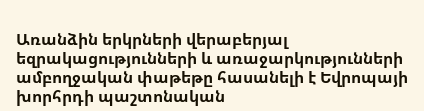Առանձին երկրների վերաբերյալ եզրակացությունների և առաջարկությունների ամբողջական փաթեթը հասանելի է Եվրոպայի խորհրդի պաշտոնական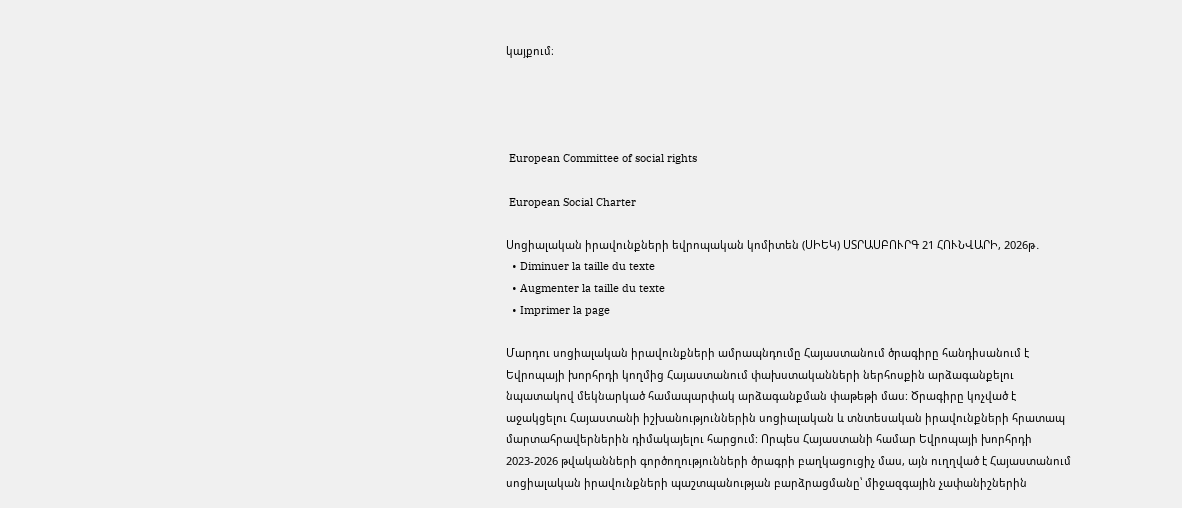կայքում։




 European Committee of social rights

 European Social Charter

Սոցիալական իրավունքների եվրոպական կոմիտեն (ՍԻԵԿ) ՍՏՐԱՍԲՈՒՐԳ 21 ՀՈՒՆՎԱՐԻ, 2026թ․
  • Diminuer la taille du texte
  • Augmenter la taille du texte
  • Imprimer la page

Մարդու սոցիալական իրավունքների ամրապնդումը Հայաստանում ծրագիրը հանդիսանում է Եվրոպայի խորհրդի կողմից Հայաստանում փախստականների ներհոսքին արձագանքելու նպատակով մեկնարկած համապարփակ արձագանքման փաթեթի մաս: Ծրագիրը կոչված է աջակցելու Հայաստանի իշխանություններին սոցիալական և տնտեսական իրավունքների հրատապ մարտահրավերներին դիմակայելու հարցում: Որպես Հայաստանի համար Եվրոպայի խորհրդի 2023-2026 թվականների գործողությունների ծրագրի բաղկացուցիչ մաս, այն ուղղված է Հայաստանում սոցիալական իրավունքների պաշտպանության բարձրացմանը՝ միջազգային չափանիշներին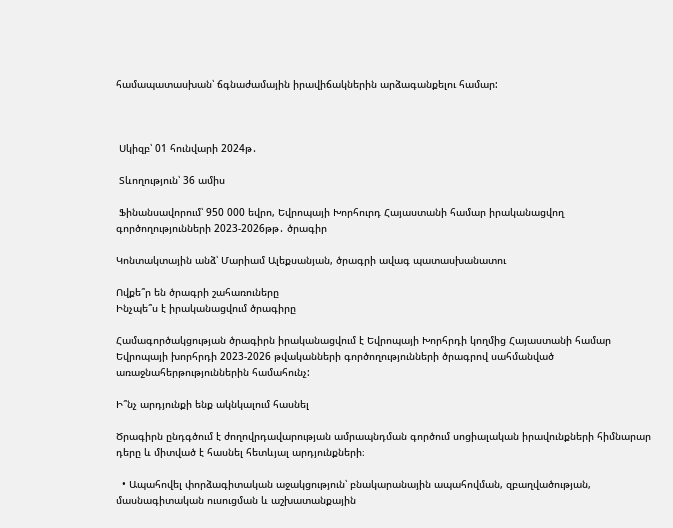համապատասխան՝ ճգնաժամային իրավիճակներին արձագանքելու համար:



 Սկիզբ՝ 01 հունվարի 2024թ․

 Տևողություն՝ 36 ամիս

 Ֆինանսավորում՝ 950 000 եվրո, Եվրոպայի Խորհուրդ Հայաստանի համար իրականացվող գործողությունների 2023-2026թթ․ ծրագիր

Կոնտակտային անձ՝ Մարիամ Ալեքսանյան, ծրագրի ավագ պատասխանատու

Ովքե՞ր են ծրագրի շահառուները
Ինչպե՞ս է իրականացվում ծրագիրը

Համագործակցության ծրագիրն իրականացվում է Եվրոպայի Խորհրդի կողմից Հայաստանի համար Եվրոպայի խորհրդի 2023-2026 թվականների գործողությունների ծրագրով սահմանված առաջնահերթություններին համահունչ:

Ի՞նչ արդյունքի ենք ակնկալում հասնել

Ծրագիրն ընդգծում է ժողովրդավարության ամրապնդման գործում սոցիալական իրավունքների հիմնարար դերը և միտված է հասնել հետևյալ արդյունքների։

  • Ապահովել փորձագիտական աջակցություն՝ բնակարանային ապահովման, զբաղվածության, մասնագիտական ուսուցման և աշխատանքային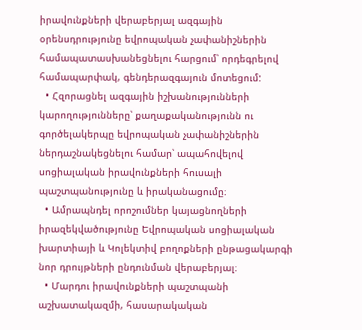իրավունքների վերաբերյալ ազգային օրենսդրությունը եվրոպական չափանիշներին համապատասխանեցնելու հարցում՝ որդեգրելով համապարփակ, գենդերազգայուն մոտեցում:
  • Հզորացնել ազգային իշխանությունների կարողությունները՝ քաղաքականությունն ու գործելակերպը եվրոպական չափանիշներին ներդաշնակեցնելու համար՝ ապահովելով սոցիալական իրավունքների հուսալի պաշտպանությունը և իրականացումը։
  • Ամրապնդել որոշումներ կայացնողների իրազեկվածությունը Եվրոպական սոցիալական խարտիայի և Կոլեկտիվ բողոքների ընթացակարգի նոր դրույթների ընդունման վերաբերյալ։
  • Մարդու իրավունքների պաշտպանի աշխատակազմի, հասարակական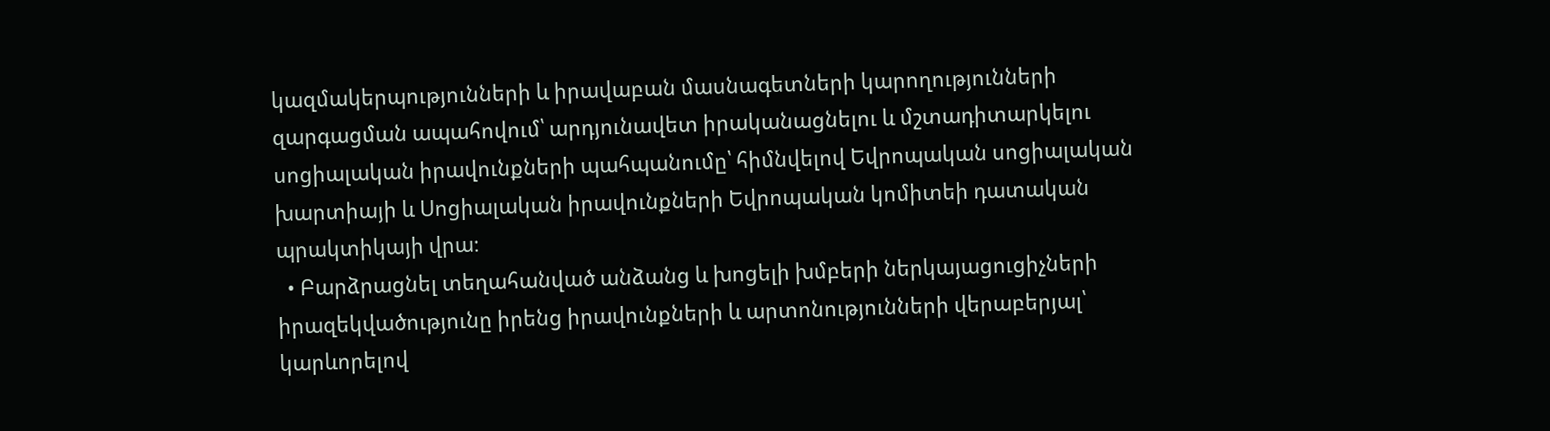կազմակերպությունների և իրավաբան մասնագետների կարողությունների զարգացման ապահովում՝ արդյունավետ իրականացնելու և մշտադիտարկելու սոցիալական իրավունքների պահպանումը՝ հիմնվելով Եվրոպական սոցիալական խարտիայի և Սոցիալական իրավունքների Եվրոպական կոմիտեի դատական պրակտիկայի վրա։
  • Բարձրացնել տեղահանված անձանց և խոցելի խմբերի ներկայացուցիչների իրազեկվածությունը իրենց իրավունքների և արտոնությունների վերաբերյալ՝ կարևորելով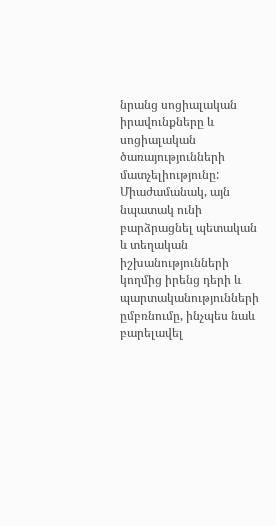նրանց սոցիալական իրավունքները և սոցիալական ծառայությունների մատչելիությունը: Միաժամանակ, այն նպատակ ունի բարձրացնել պետական և տեղական իշխանությունների կողմից իրենց դերի և պարտականությունների ըմբռնումը, ինչպես նաև բարելավել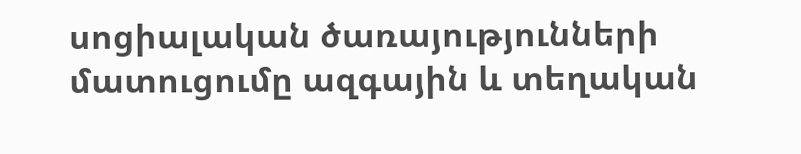սոցիալական ծառայությունների մատուցումը ազգային և տեղական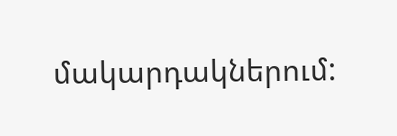մակարդակներում: